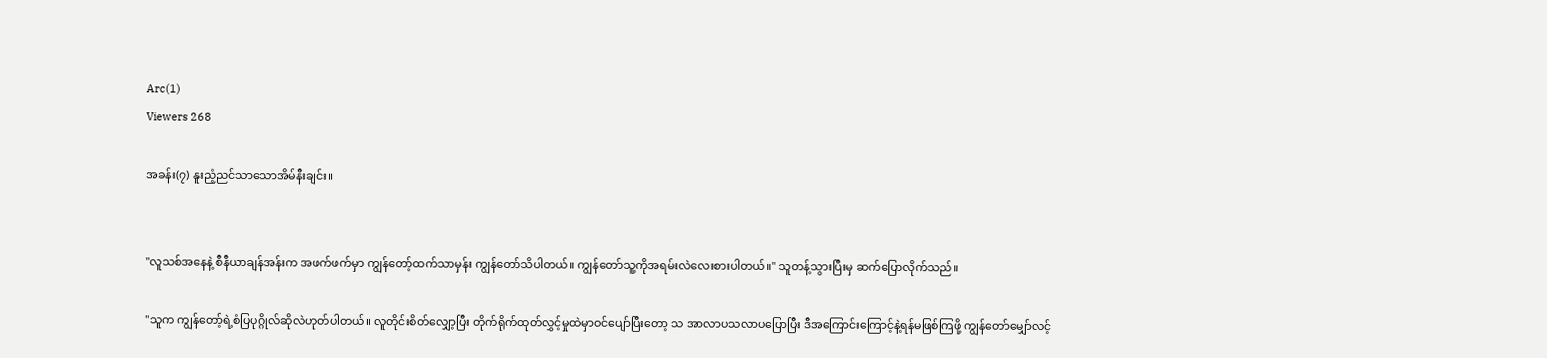Arc(1)
Viewers 268

အခန်း(၇) နူးညံ့ညင်သာသောအိမ်နီးချင်း။


"လူသစ်အနေနဲ့ စီနီယာချန်အန်းက အဖက်ဖက်မှာ ကျွန်တော့်ထက်သာမှန်း ကျွန်တော်သိပါတယ်။ ကျွန်တော်သူ့ကိုအရမ်းလဲလေးစားပါတယ်။" သူတန့်သွားပြီးမှ ဆက်ပြောလိုက်သည်။

"သူက ကျွန်တော့်ရဲ့စံပြပုဂ္ဂိုလ်ဆိုလဲဟုတ်ပါတယ်။ လူတိုင်းစိတ်လျှော့ပြီး တိုက်ရိုက်ထုတ်လွှင့်မှုထဲမှာဝင်ပျော်ပြီးတော့ သ အာလာပသလာပပြောပြီး ဒီအကြောင်းကြောင့်နဲ့ရန်မဖြစ်ကြဖို့ ကျွန်တော်မျှော်လင့်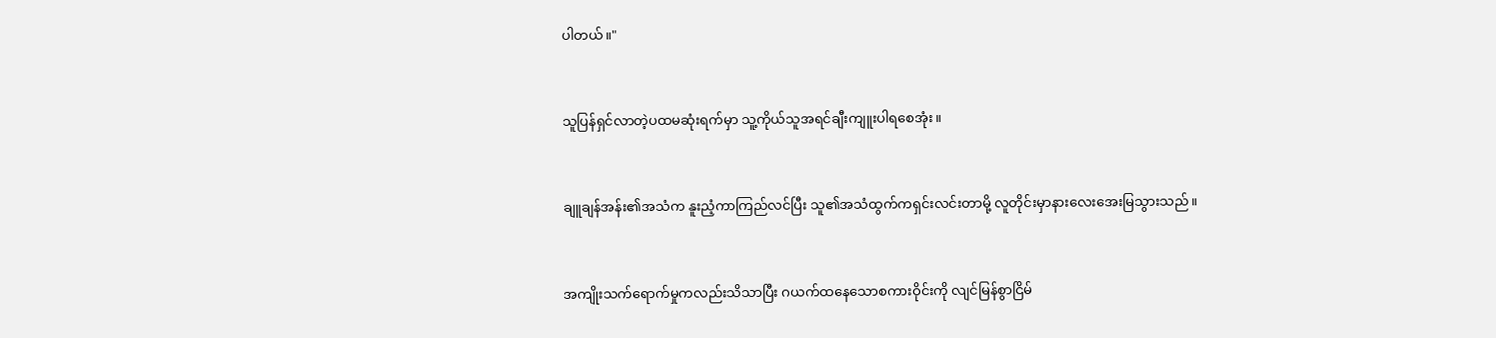ပါတယ်။"


သူပြန်ရှင်လာတဲ့ပထမဆုံးရက်မှာ သူ့ကိုယ်သူအရင်ချီးကျူးပါရစေအုံး။


ချူချန်အန်း၏အသံက နူးညံ့ကာကြည်လင်ပြီး သူ၏အသံထွက်ကရှင်းလင်းတာမို့ လူတိုင်းမှာနားလေးအေးမြသွားသည်။


အကျိုးသက်ရောက်မှုကလည်းသိသာပြီး ဂယက်ထနေသောစကားဝိုင်းကို လျင်မြန်စွာငြိမ်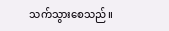သက်သွားစေသည်။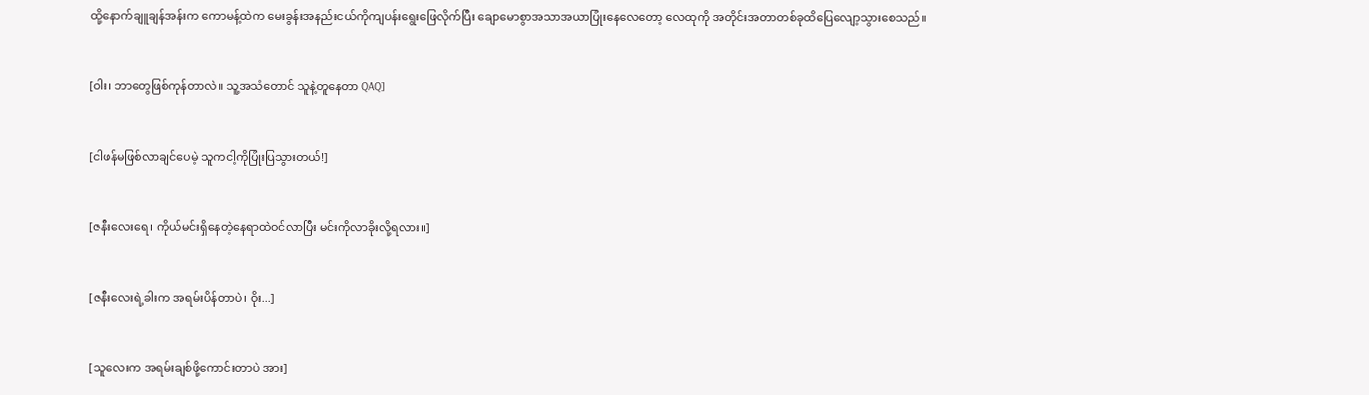ထို့နောက်ချူချန်အန်းက ကောမန့်ထဲက မေးခွန်းအနည်းငယ်ကိုကျပန်းရွေးဖြေလိုက်ပြီး ချောမောစွာအသာအယာပြုံးနေလေတော့ လေထုကို အတိုင်းအတာတစ်ခုထိပြေလျော့သွားစေသည်။


[ဝါး၊ ဘာတွေဖြစ်ကုန်တာလဲ။ သူ့အသံတောင် သူနဲ့တူနေတာ QAQ]


[ငါဖန်မဖြစ်လာချင်ပေမဲ့ သူကငါ့ကိုပြုံးပြသွားတယ်!]


[ဇနီးလေးရေ၊ ကိုယ်မင်းရှိနေတဲ့နေရာထဲဝင်လာပြီး မင်းကိုလာခိုးလို့ရလား။]


[ဇနီးလေးရဲ့ခါးက အရမ်းပိန်တာပဲ၊ ဝိုး...]


[သူလေးက အရမ်းချစ်ဖို့ကောင်းတာပဲ အား]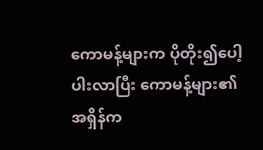ကောမန့်များက ပိုတိုး၍ပေါ့ပါးလာပြီး ကောမန့်များ၏အရှိန်က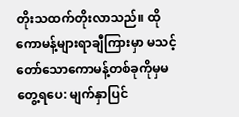တိုးသထက်တိုးလာသည်။ ထိုကောမန့်များရာချီကြားမှာ မသင့်တော်သောကောမန့်တစ်ခုကိုမှမတွေ့ရပေ: မျက်နှာပြင်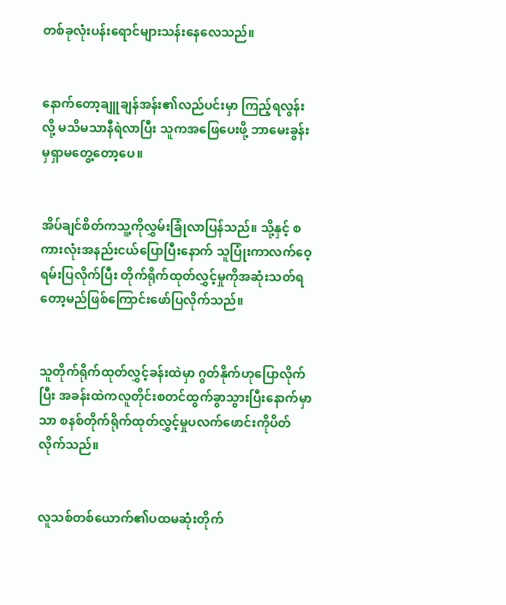တစ်ခုလုံးပန်းရောင်များသန်းနေလေသည်။


နောက်တော့ချူချန်အန်း၏လည်ပင်းမှာ ကြည့်ရလွန်းလို့ မသိမသာနီရဲလာပြီး သူကအဖြေပေးဖို့ ဘာမေးခွန်းမှရှာမတွေ့တော့ပေ။


အိပ်ချင်စိတ်ကသူ့ကိုလွှမ်းခြုံလာပြန်သည်။ သို့နှင့် စကားလုံးအနည်းငယ်ပြောပြီးနောက် သူပြုံးကာလက်ဝေ့ရမ်းပြလိုက်ပြီး တိုက်ရိုက်ထုတ်လွှင့်မှုကိုအဆုံးသတ်ရတော့မည်ဖြစ်ကြောင်းဖော်ပြလိုက်သည်။


သူတိုက်ရိုက်ထုတ်လွှင့်ခန်းထဲမှာ ဂွတ်နိုက်ဟုပြောလိုက်ပြီး အခန်းထဲကလူတိုင်းစတင်ထွက်ခွာသွားပြီးနောက်မှာသာ စနစ်တိုက်ရိုက်ထုတ်လွှင့်မှုပလက်ဖောင်းကိုပိတ်လိုက်သည်။


လူသစ်တစ်ယောက်၏ပထမဆုံးတိုက်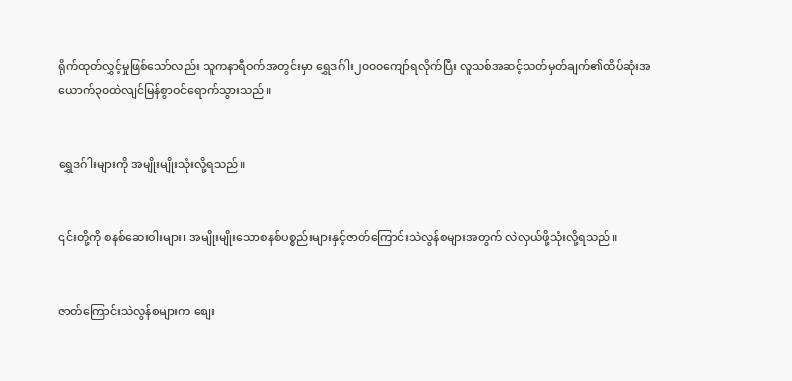ရိုက်ထုတ်လွှင့်မှုဖြစ်သော်လည်း သူကနာရီဝက်အတွင်းမှာ ရွှေဒဂ်ါး၂၀၀၀ကျော်ရလိုက်ပြီး လူသစ်အဆင့်သတ်မှတ်ချက်၏ထိပ်ဆုံးအယောက်၃၀ထဲလျင်မြန်စွာဝင်ရောက်သွားသည်။


ရွှေဒဂ်ါးများကို အမျိုးမျိုးသုံးလို့ရသည်။


၎င်းတို့ကို စနစ်ဆေးဝါးများ၊ အမျိုးမျိုးသောစနစ်ပစ္စည်းများနှင့်ဇာတ်ကြောင်းသဲလွန်စများအတွက် လဲလှယ်ဖို့သုံးလို့ရသည်။


ဇာတ်ကြောင်းသဲလွန်စများက စျေး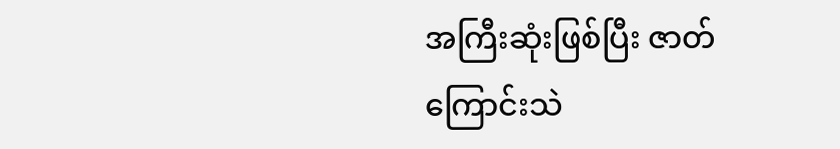အကြီးဆုံးဖြစ်ပြီး ဇာတ်ကြောင်းသဲ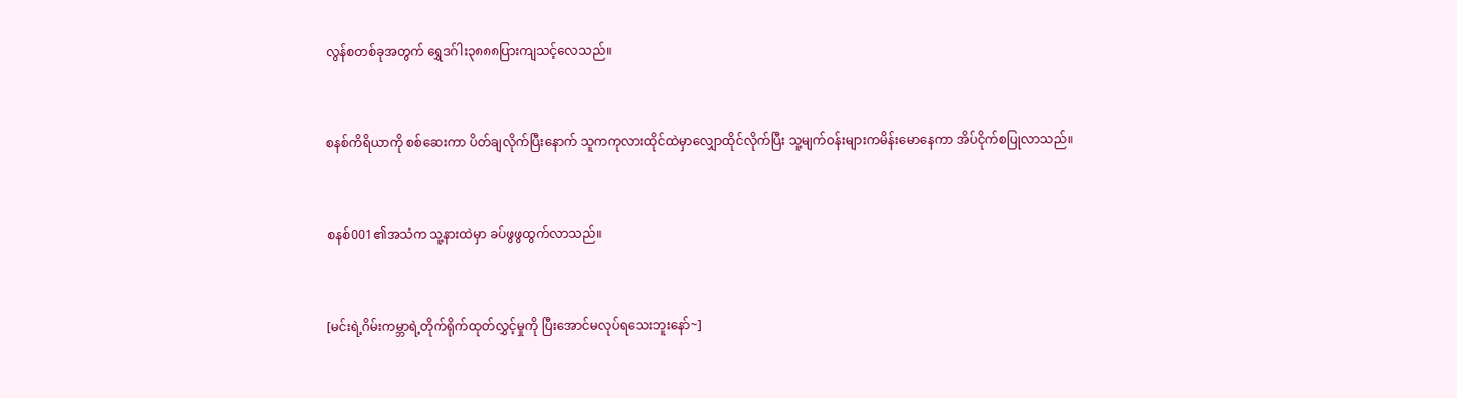လွန်စတစ်ခုအတွက် ရွှေဒဂ်ါး၃၈၈၈ပြားကျသင့်လေသည်။


စနစ်ကိရိယာကို စစ်ဆေးကာ ပိတ်ချလိုက်ပြီးနောက် သူကကုလားထိုင်ထဲမှာလျှောထိုင်လိုက်ပြီး သူ့မျက်ဝန်းများကမိန်းမောနေကာ အိပ်ငိုက်စပြုလာသည်။


စနစ်001၏အသံက သူ့နားထဲမှာ ခပ်ဖွဖွထွက်လာသည်။


[မင်းရဲ့ဂိမ်းကမ္ဘာရဲ့တိုက်ရိုက်ထုတ်လွှင့်မှုကို ပြီးအောင်မလုပ်ရသေးဘူးနော်~]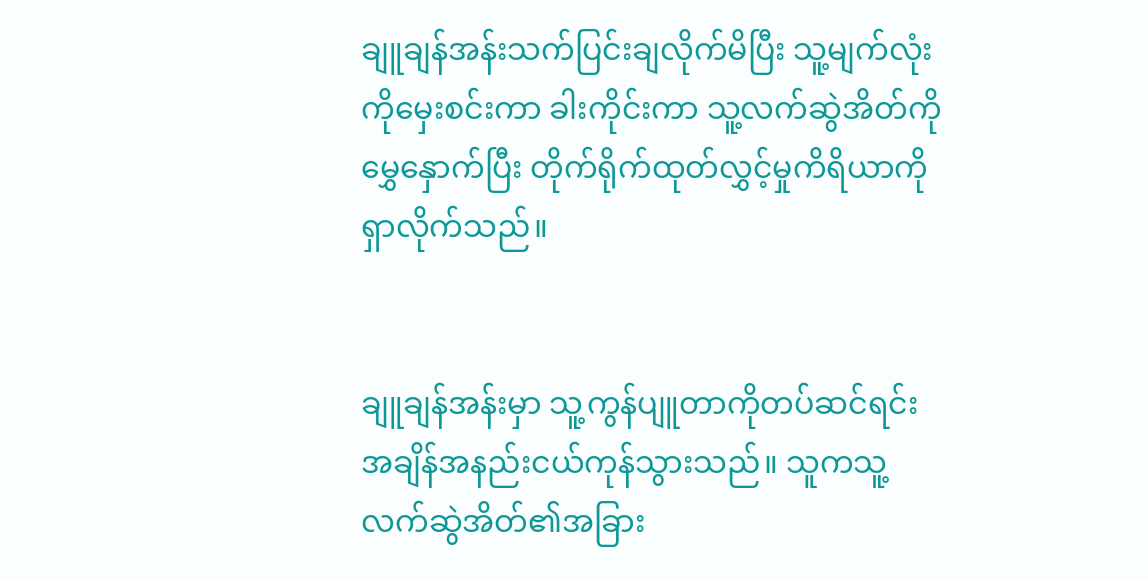ချူချန်အန်းသက်ပြင်းချလိုက်မိပြီး သူ့မျက်လုံးကိုမှေးစင်းကာ ခါးကိုင်းကာ သူ့လက်ဆွဲအိတ်ကိုမွှေနှောက်ပြီး တိုက်ရိုက်ထုတ်လွှင့်မှုကိရိယာကို ရှာလိုက်သည်။


ချူချန်အန်းမှာ သူ့ကွန်ပျူတာကိုတပ်ဆင်ရင်း အချိန်အနည်းငယ်ကုန်သွားသည်။ သူကသူ့လက်ဆွဲအိတ်၏အခြား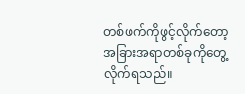တစ်ဖက်ကိုဖွင့်လိုက်တော့ အခြားအရာတစ်ခုကိုတွေ့လိုက်ရသည်။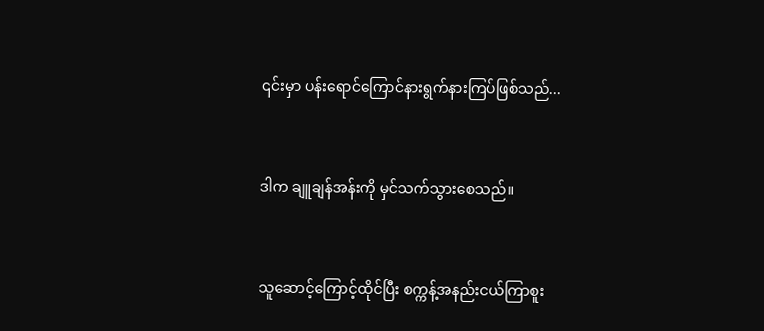၎င်းမှာ ပန်းရောင်ကြောင်နားရွက်နားကြပ်ဖြစ်သည်...


ဒါက ချူချန်အန်းကို မှင်သက်သွားစေသည်။


သူဆောင့်ကြောင့်ထိုင်ပြီး စက္ကန့်အနည်းငယ်ကြာစူး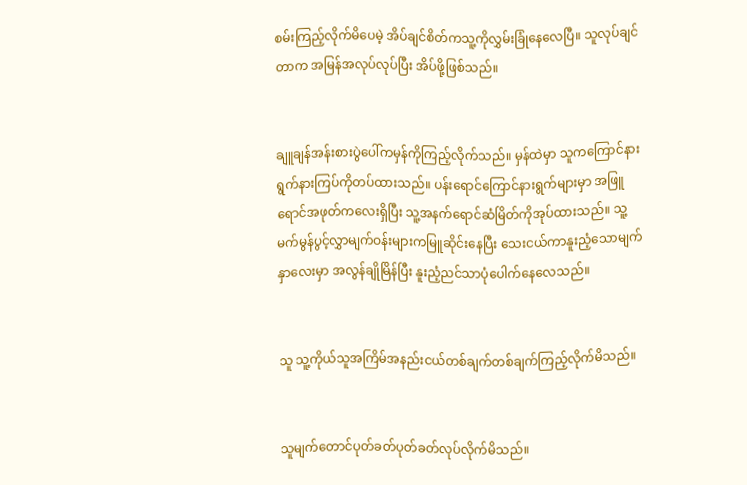စမ်းကြည့်လိုက်မိပေမဲ့ အိပ်ချင်စိတ်ကသူ့ကိုလွှမ်းခြုံနေလေပြီ။ သူလုပ်ချင်တာက အမြန်အလုပ်လုပ်ပြီး အိပ်ဖို့ဖြစ်သည်။


ချူချန်အန်းစားပွဲပေါ်ကမှန်ကိုကြည့်လိုက်သည်။ မှန်ထဲမှာ သူကကြောင်နားရွက်နားကြပ်ကိုတပ်ထားသည်။ ပန်းရောင်ကြောင်နားရွက်များမှာ အဖြူရောင်အဖုတ်ကလေးရှိပြီး သူ့အနက်ရောင်ဆံမြိတ်ကိုအုပ်ထားသည်။ သူ့မက်မွန်ပွင့်လွှာမျက်ဝန်းများကမြူဆိုင်းနေပြီး သေးငယ်ကာနူးညံ့သောမျက်နှာလေးမှာ အလွန်ချိုမြိန်ပြီး နူးညံ့ညင်သာပုံပေါက်နေလေသည်။


သူ သူ့ကိုယ်သူအကြိမ်အနည်းငယ်တစ်ချက်တစ်ချက်ကြည့်လိုက်မိသည်။


သူမျက်တောင်ပုတ်ခတ်ပုတ်ခတ်လုပ်လိုက်မိသည်။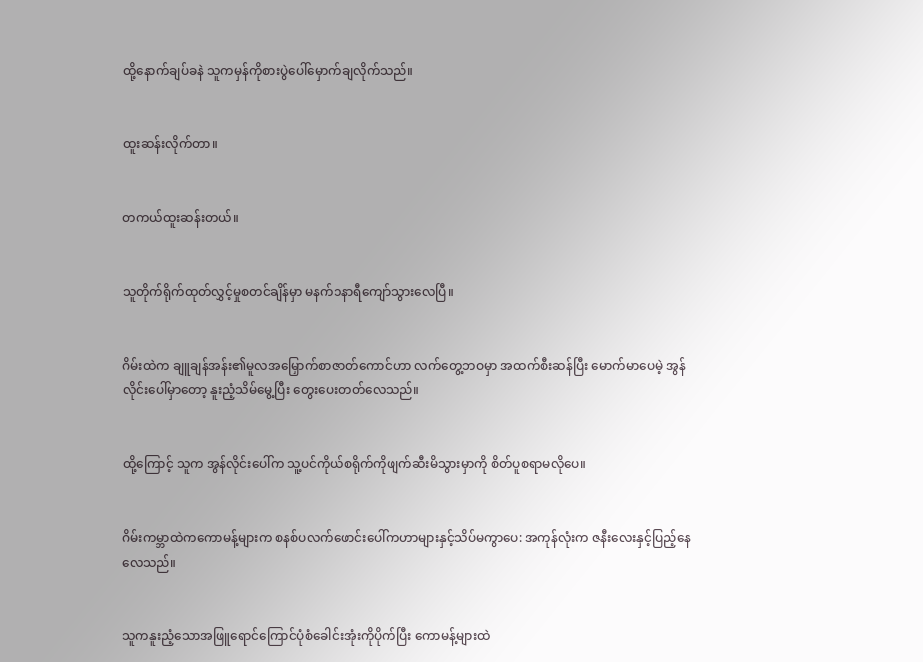ထို့နောက်ချပ်ခနဲ သူကမှန်ကိုစားပွဲပေါ်မှောက်ချလိုက်သည်။


ထူးဆန်းလိုက်တာ။


တကယ်ထူးဆန်းတယ်။


သူတိုက်ရိုက်ထုတ်လွှင့်မှုစတင်ချိန်မှာ မနက်၁နာရီကျော်သွားလေပြီ။


ဂိမ်းထဲက ချူချန်အန်း၏မူလအမြှောက်စာဇာတ်ကောင်ဟာ လက်တွေ့ဘဝမှာ အထက်စီးဆန်ပြီး မောက်မာပေမဲ့ အွန်လိုင်းပေါ်မှာတော့ နူးညံ့သိမ်မွေ့ပြီး တွေးပေးတတ်လေသည်။


ထို့ကြောင့် သူက အွန်လိုင်းပေါ်က သူ့ပင်ကိုယ်စရိုက်ကိုဖျက်ဆီးမိသွားမှာကို စိတ်ပူစရာမလိုပေ။


ဂိမ်းကမ္ဘာထဲကကောမန့်များက စနစ်ပလက်ဖောင်းပေါ်ကဟာများနှင့်သိပ်မကွာပေ: အကုန်လုံးက ဇနီးလေးနှင့်ပြည့်နေလေသည်။


သူကနူးညံ့သောအဖြူရောင်ကြောင်ပုံစံခေါင်းအုံးကိုပိုက်ပြီး ကောမန့်များထဲ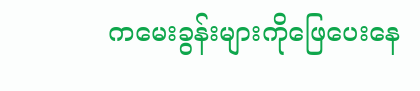ကမေးခွန်းများကိုဖြေပေးနေ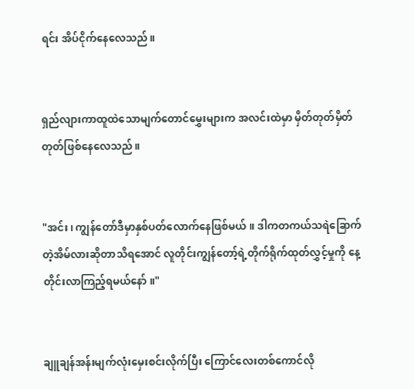ရင်း အိပ်ငိုက်နေလေသည်။


ရှည်လျားကာထူထဲသောမျက်တောင်မွှေးများက အလင်းထဲမှာ မှိတ်တုတ်မှိတ်တုတ်ဖြစ်နေလေသည်။


"အင်း၊ ကျွန်တော်ဒီမှာနှစ်ပတ်လောက်နေဖြစ်မယ်။ ဒါကတကယ်သရဲခြောက်တဲ့အိမ်လားဆိုတာသိရအောင် လူတိုင်းကျွန်တော့်ရဲ့တိုက်ရိုက်ထုတ်လွှင့်မှုကို နေ့တိုင်းလာကြည့်ရမယ်နော်။"


ချူချန်အန်းမျက်လုံးမှေးစင်းလိုက်ပြီး ကြောင်လေးတစ်ကောင်လို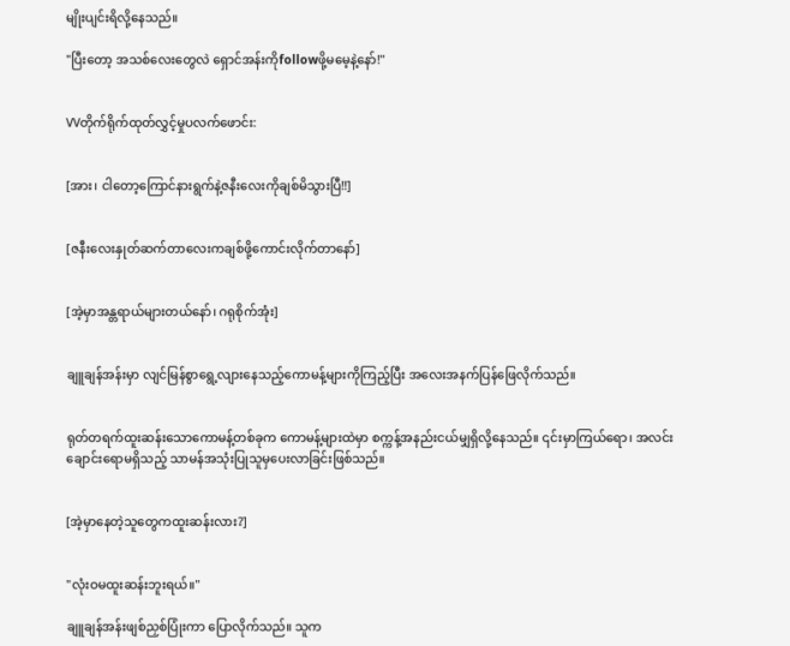မျိုးပျင်းရိလို့နေသည်။

"ပြီးတော့ အသစ်လေးတွေလဲ ရှောင်အန်းကိုfollowဖို့မမေ့နဲ့နော်!"


VVတိုက်ရိုက်ထုတ်လွှင့်မှုပလက်ဖောင်း:


[အား၊ ငါတော့ကြောင်နားရွက်နဲ့ဇနီးလေးကိုချစ်မိသွားပြီ!!]


[ဇနီးလေးနှုတ်ဆက်တာလေးကချစ်ဖို့ကောင်းလိုက်တာနော်]


[အဲ့မှာအန္တရာယ်များတယ်နော်၊ ဂရုစိုက်အုံး]


ချူချန်အန်းမှာ လျင်မြန်စွာရွေ့လျားနေသည့်ကောမန့်များကိုကြည့်ပြီး အလေးအနက်ပြန်ဖြေလိုက်သည်။


ရုတ်တရက်ထူးဆန်းသောကောမန့်တစ်ခုက ကောမန့်များထဲမှာ စက္ကန့်အနည်းငယ်မျှရှိလို့နေသည်။ ၎င်းမှာကြယ်ရော၊ အလင်းချောင်းရောမရှိသည့် သာမန်အသုံးပြုသူမှပေးလာခြင်းဖြစ်သည်။


[အဲ့မှာနေတဲ့သူတွေကထူးဆန်းလား?]


"လုံးဝမထူးဆန်းဘူးရယ်။"

ချူချန်အန်းဖျစ်ညှစ်ပြုံးကာ ပြောလိုက်သည်။ သူက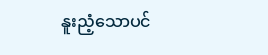နူးညံ့သောပင်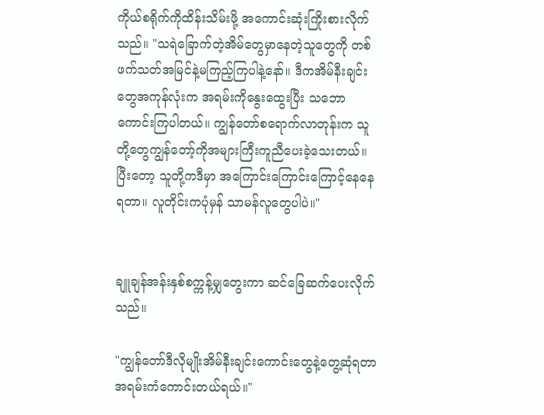ကိုယ်စရိုက်ကိုထိန်းသိမ်းဖို့ အကောင်းဆုံးကြိုးစားလိုက်သည်။ "သရဲခြောက်တဲ့အိမ်တွေမှာနေတဲ့သူတွေကို တစ်ဖက်သတ်အမြင်နဲ့မကြည့်ကြပါနဲ့နော်။ ဒီကအိမ်နီးချင်းတွေအကုန်လုံးက အရမ်းကိုနွေးထွေးပြီး သဘောကောင်းကြပါတယ်။ ကျွန်တော်စရောက်လာတုန်းက သူတို့တွေကျွန်တော့်ကိုအများကြီးကူညီပေးခဲ့သေးတယ်။ ပြီးတော့ သူတို့ကဒီမှာ အကြောင်းကြောင်းကြောင့်နေနေရတာ။ လူတိုင်းကပုံမှန် သာမန်လူတွေပါပဲ။"


ချူချန်အန်းနှစ်စက္ကန့်မျှတွေးကာ ဆင်ခြေဆက်ပေးလိုက်သည်။

"ကျွန်တော်ဒီလိုမျိုးအိမ်နီးချင်းကောင်းတွေနဲ့တွေ့ဆုံရတာအရမ်းကံကောင်းတယ်ရယ်။"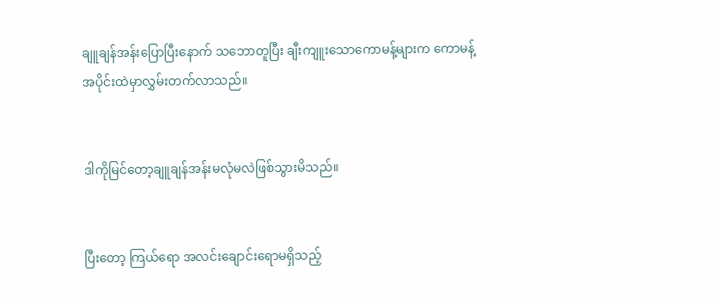ချူချန်အန်းပြောပြီးနောက် သဘောတူပြီး ချီးကျူးသောကောမန့်များက ကောမန့်အပိုင်းထဲမှာလွှမ်းတက်လာသည်။


ဒါကိုမြင်တော့ချူချန်အန်းမလုံမလဲဖြစ်သွားမိသည်။


ပြီးတော့ ကြယ်ရော အလင်းချောင်းရောမရှိသည့်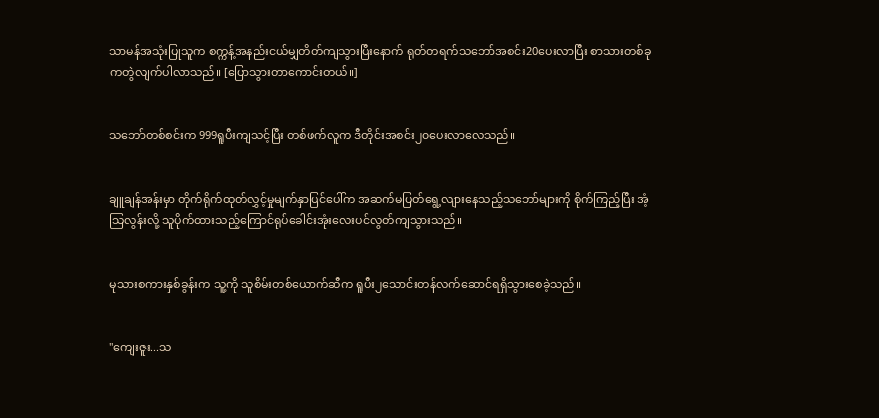သာမန်အသုံးပြုသူက စက္ကန့်အနည်းငယ်မျှတိတ်ကျသွားပြီးနောက် ရုတ်တရက်သဘော်အစင်း20ပေးလာပြီး စာသားတစ်ခုကတွဲလျက်ပါလာသည်။ [ပြောသွားတာကောင်းတယ်။]


သဘော်တစ်စင်းက 999ရူပီးကျသင့်ပြီး တစ်ဖက်လူက ဒီတိုင်းအစင်း၂၀ပေးလာလေသည်။


ချူချန်အန်းမှာ တိုက်ရိုက်ထုတ်လွှင့်မှုမျက်နှာပြင်ပေါ်က အဆက်မပြတ်ရွေ့လျားနေသည့်သဘော်များကို စိုက်ကြည့်ပြီး အံ့သြလွန်းလို့ သူပိုက်ထားသည့်ကြောင်ရုပ်ခေါင်းအုံးလေးပင်လွတ်ကျသွားသည်။


မုသားစကားနှစ်ခွန်းက သူ့ကို သူစိမ်းတစ်ယောက်ဆီက ရူပီး၂သောင်းတန်လက်ဆောင်ရရှိသွားစေခဲ့သည်။


"ကျေးဇူး...သ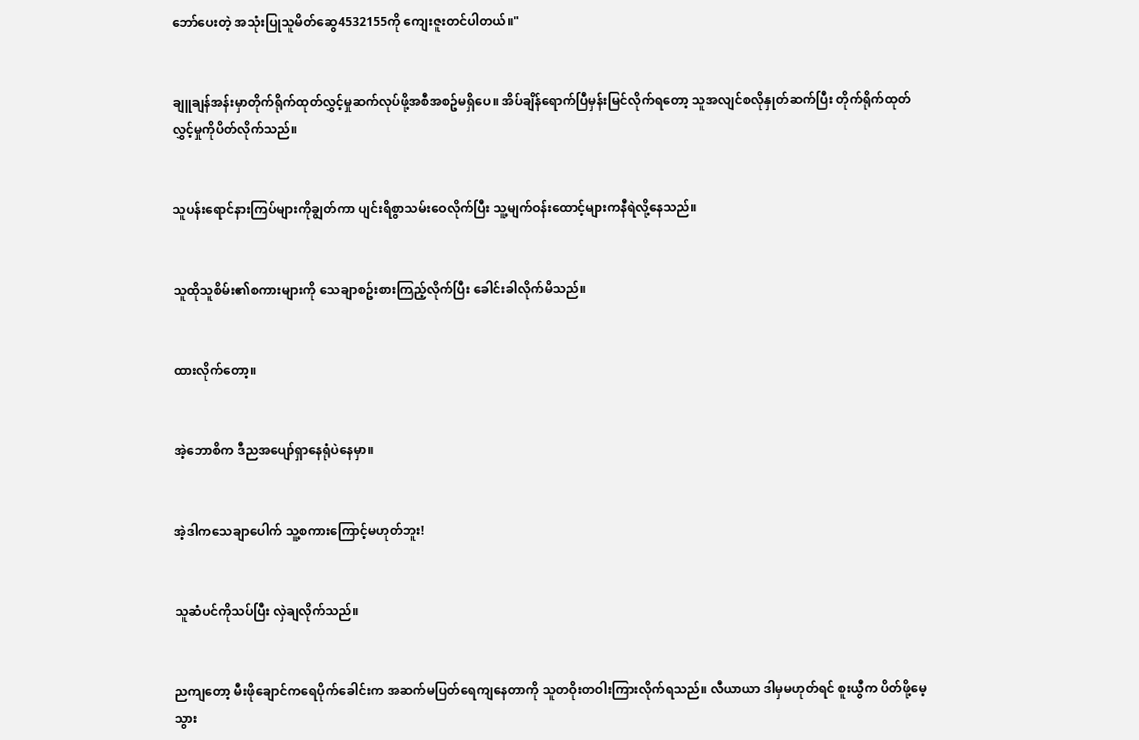ဘော်ပေးတဲ့ အသုံးပြုသူမိတ်ဆွေ4532155ကို ကျေးဇူးတင်ပါတယ်။"


ချူချန်အန်းမှာတိုက်ရိုက်ထုတ်လွှင့်မှုဆက်လုပ်ဖို့အစီအစဥ်မရှိပေ။ အိပ်ချိန်ရောက်ပြီမှန်းမြင်လိုက်ရတော့ သူအလျင်စလိုနှုတ်ဆက်ပြီး တိုက်ရိုက်ထုတ်လွှင့်မှုကိုပိတ်လိုက်သည်။


သူပန်းရောင်နားကြပ်များကိုချွတ်ကာ ပျင်းရိစွာသမ်းဝေလိုက်ပြီး သူ့မျက်ဝန်းထောင့်များကနီရဲလို့နေသည်။


သူထိုသူစိမ်း၏စကားများကို သေချာစဥ်းစားကြည့်လိုက်ပြီး ခေါင်းခါလိုက်မိသည်။


ထားလိုက်တော့။


အဲ့ဘောစိက ဒီညအပျော်ရှာနေရုံပဲနေမှာ။


အဲ့ဒါကသေချာပေါက် သူ့စကားကြောင့်မဟုတ်ဘူး!


သူဆံပင်ကိုသပ်ပြီး လှဲချလိုက်သည်။


ညကျတော့ မီးဖိုချောင်ကရေပိုက်ခေါင်းက အဆက်မပြတ်ရေကျနေတာကို သူတဝိုးတဝါးကြားလိုက်ရသည်။ လီယာယာ ဒါမှမဟုတ်ရင် စူးယွီက ပိတ်ဖို့မေ့သွား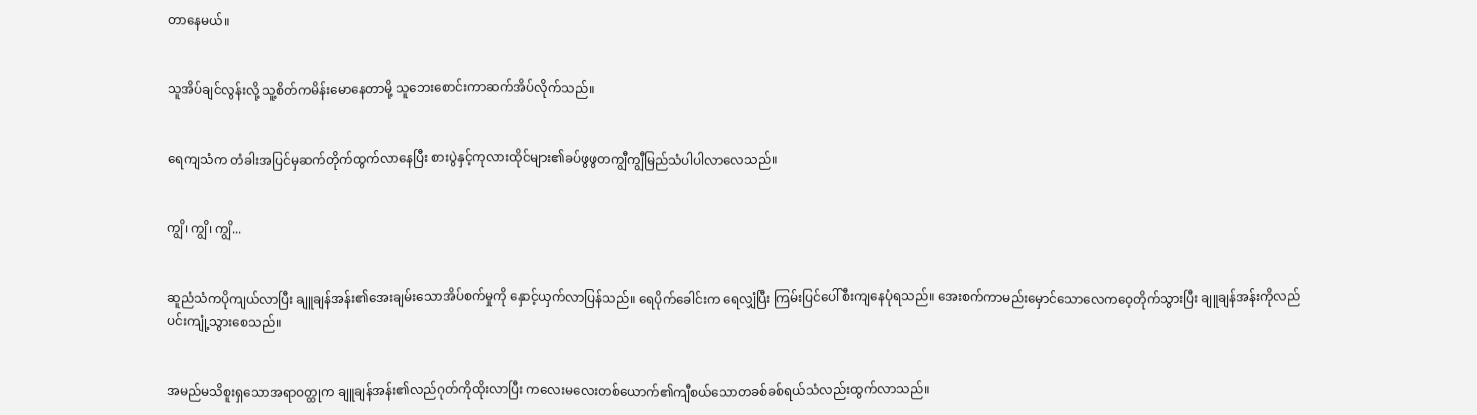တာနေမယ်။


သူအိပ်ချင်လွန်းလို့ သူ့စိတ်ကမိန်းမောနေတာမို့ သူဘေးစောင်းကာဆက်အိပ်လိုက်သည်။


ရေကျသံက တံခါးအပြင်မှဆက်တိုက်ထွက်လာနေပြီး စားပွဲနှင့်ကုလားထိုင်များ၏ခပ်ဖွဖွတကျွီကျွီမြည်သံပါပါလာလေသည်။


ကျွိ၊ ကျွိ၊ ကျွိ...


ဆူညံသံကပိုကျယ်လာပြီး ချူချန်အန်း၏အေးချမ်းသောအိပ်စက်မှုကို နှောင့်ယှက်လာပြန်သည်။ ရေပိုက်ခေါင်းက ရေလျှံပြီး ကြမ်းပြင်ပေါ်စီးကျနေပုံရသည်။ အေးစက်ကာမည်းမှောင်သောလေကဝေ့တိုက်သွားပြီး ချူချန်အန်းကိုလည်ပင်းကျုံ့သွားစေသည်။


အမည်မသိစူးရှသောအရာဝတ္ထုက ချူချန်အန်း၏လည်ဂုတ်ကိုထိုးလာပြီး ကလေးမလေးတစ်ယောက်၏ကျီစယ်သောတခစ်ခစ်ရယ်သံလည်းထွက်လာသည်။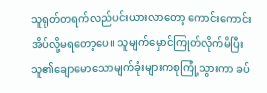သူရုတ်တရက်လည်ပင်းယားလာတော့ ကောင်းကောင်းအိပ်လို့မရတော့ပေ။ သူမျက်မှောင်ကြုတ်လိုက်မိပြီး သူ၏ချောမောသောမျက်ခုံးများကစုကြုံ့သွားကာ ခပ်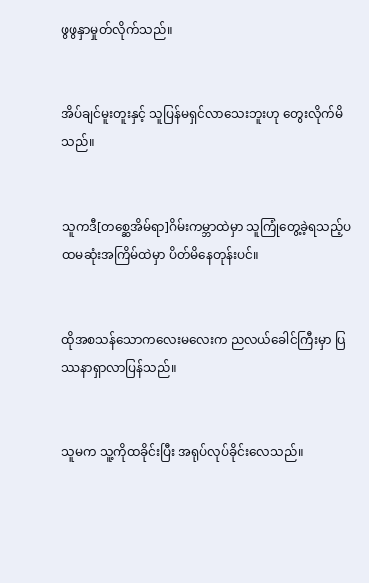ဖွဖွနှာမှုတ်လိုက်သည်။


အိပ်ချင်မူးတူးနှင့် သူပြန်မရှင်လာသေးဘူးဟု တွေးလိုက်မိသည်။


သူကဒီ[တစ္ဆေအိမ်ရာ]ဂိမ်းကမ္ဘာထဲမှာ သူကြုံတွေ့ခဲ့ရသည့်ပထမဆုံးအကြိမ်ထဲမှာ ပိတ်မိနေတုန်းပင်။


ထိုအစသန်သောကလေးမလေးက ညလယ်ခေါင်ကြီးမှာ ပြဿနာရှာလာပြန်သည်။


သူမက သူ့ကိုထခိုင်းပြီး အရုပ်လုပ်ခိုင်းလေသည်။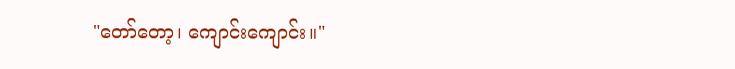"တော်တော့၊ ကျောင်းကျောင်း။"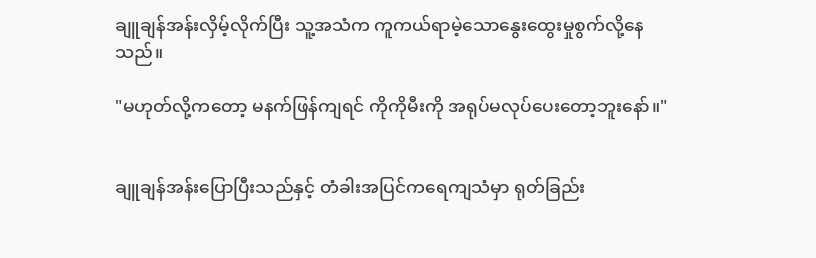ချူချန်အန်းလှိမ့်လိုက်ပြီး သူ့အသံက ကူကယ်ရာမဲ့သောနွေးထွေးမှုစွက်လို့နေသည်။

"မဟုတ်လို့ကတော့ မနက်ဖြန်ကျရင် ကိုကိုမီးကို အရုပ်မလုပ်ပေးတော့ဘူးနော်။"


ချူချန်အန်းပြောပြီးသည်နှင့် တံခါးအပြင်ကရေကျသံမှာ ရုတ်ခြည်း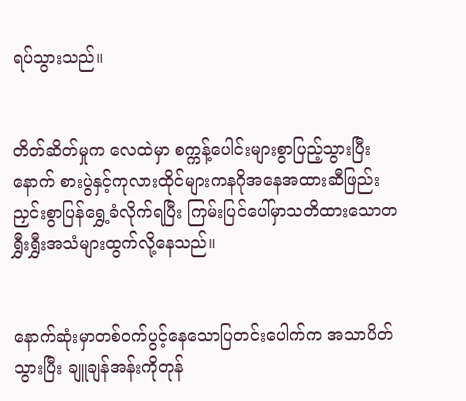ရပ်သွားသည်။


တိတ်ဆိတ်မှုက လေထဲမှာ စက္ကန့်ပေါင်းများစွာပြည့်သွားပြီးနောက် စားပွဲနှင့်ကုလားထိုင်များကနဂိုအနေအထားဆီဖြည်းညှင်းစွာပြန်ရွှေ့ခံလိုက်ရပြီး ကြမ်းပြင်ပေါ်မှာသတိထားသောတရွှီးရွှီးအသံများထွက်လို့နေသည်။


နောက်ဆုံးမှာတစ်ဝက်ပွင့်နေသောပြတင်းပေါက်က အသာပိတ်သွားပြီး ချူချန်အန်းကိုတုန်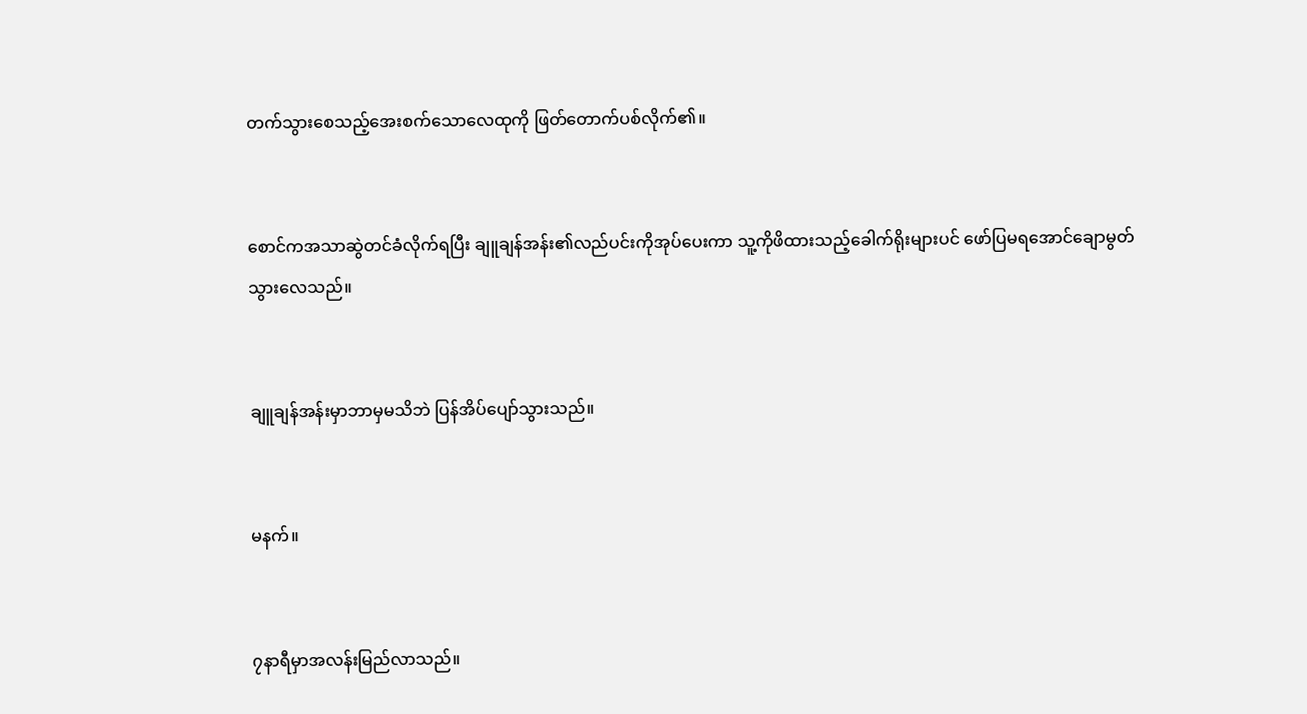တက်သွားစေသည့်အေးစက်သောလေထုကို ဖြတ်တောက်ပစ်လိုက်၏။


စောင်ကအသာဆွဲတင်ခံလိုက်ရပြီး ချူချန်အန်း၏လည်ပင်းကိုအုပ်ပေးကာ သူ့ကိုဖိထားသည့်ခေါက်ရိုးများပင် ဖော်ပြမရအောင်ချောမွတ်သွားလေသည်။


ချူချန်အန်းမှာဘာမှမသိဘဲ ပြန်အိပ်ပျော်သွားသည်။


မနက်။


၇နာရီမှာအလန်းမြည်လာသည်။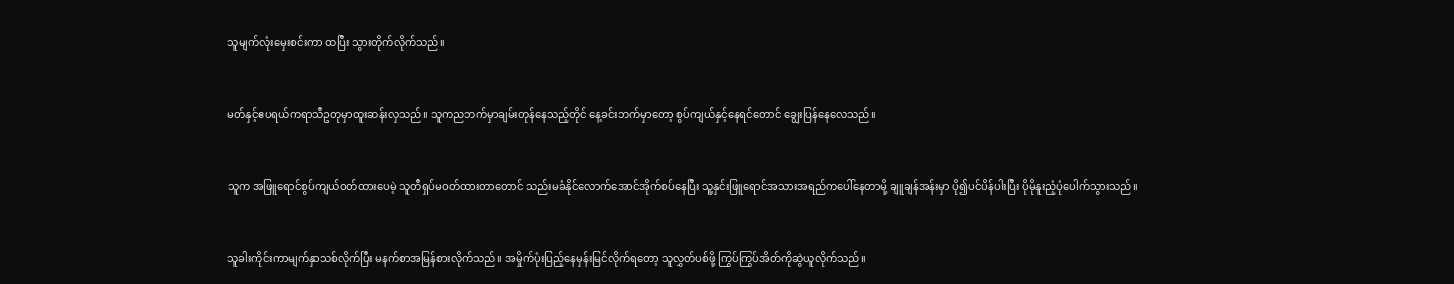သူမျက်လုံးမှေးစင်းကာ ထပြီး သွားတိုက်လိုက်သည်။


မတ်နှင့်ဧပရယ်ကရာသီဥတုမှာထူးဆန်းလှသည်။ သူကညဘက်မှာချမ်းတုန်နေသည့်တိုင် နေ့ခင်းဘက်မှာတော့ စွပ်ကျယ်နှင့်နေရင်တောင် ချွေးပြန်နေလေသည်။


သူက အဖြူရောင်စွပ်ကျယ်ဝတ်ထားပေမဲ့ သူတီရှပ်မဝတ်ထားတာတောင် သည်းမခံနိုင်လောက်အောင်အိုက်စပ်နေပြီး သူ့နှင်းဖြူရောင်အသားအရည်ကပေါ်နေတာမို့ ချူချန်အန်းမှာ ပို၍ပင်ပိန်ပါးပြီး ပိုမိုနူးညံ့ပုံပေါက်သွားသည်။


သူခါးကိုင်းကာမျက်နှာသစ်လိုက်ပြီး မနက်စာအမြန်စားလိုက်သည်။ အမှိုက်ပုံးပြည့်နေမှန်းမြင်လိုက်ရတော့ သူလွှတ်ပစ်ဖို့ ကြွပ်ကြွပ်အိတ်ကိုဆွဲယူလိုက်သည်။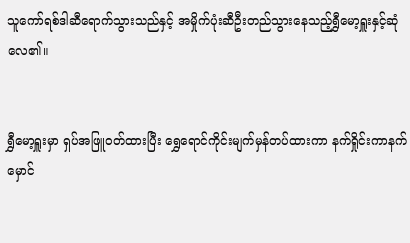သူကော်ရစ်ဒါဆီရောက်သွားသည်နှင့် အမှိုက်ပုံးဆီဦးတည်သွားနေသည့်ရွှီမော့ရှူးနှင့်ဆုံလေ၏။


ရွှီမော့ရှူးမှာ ရှပ်အဖြူဝတ်ထားပြီး ရွှေရောင်ကိုင်းမျက်မှန်တပ်ထားကာ နက်ရှိုင်းကာနက်မှောင်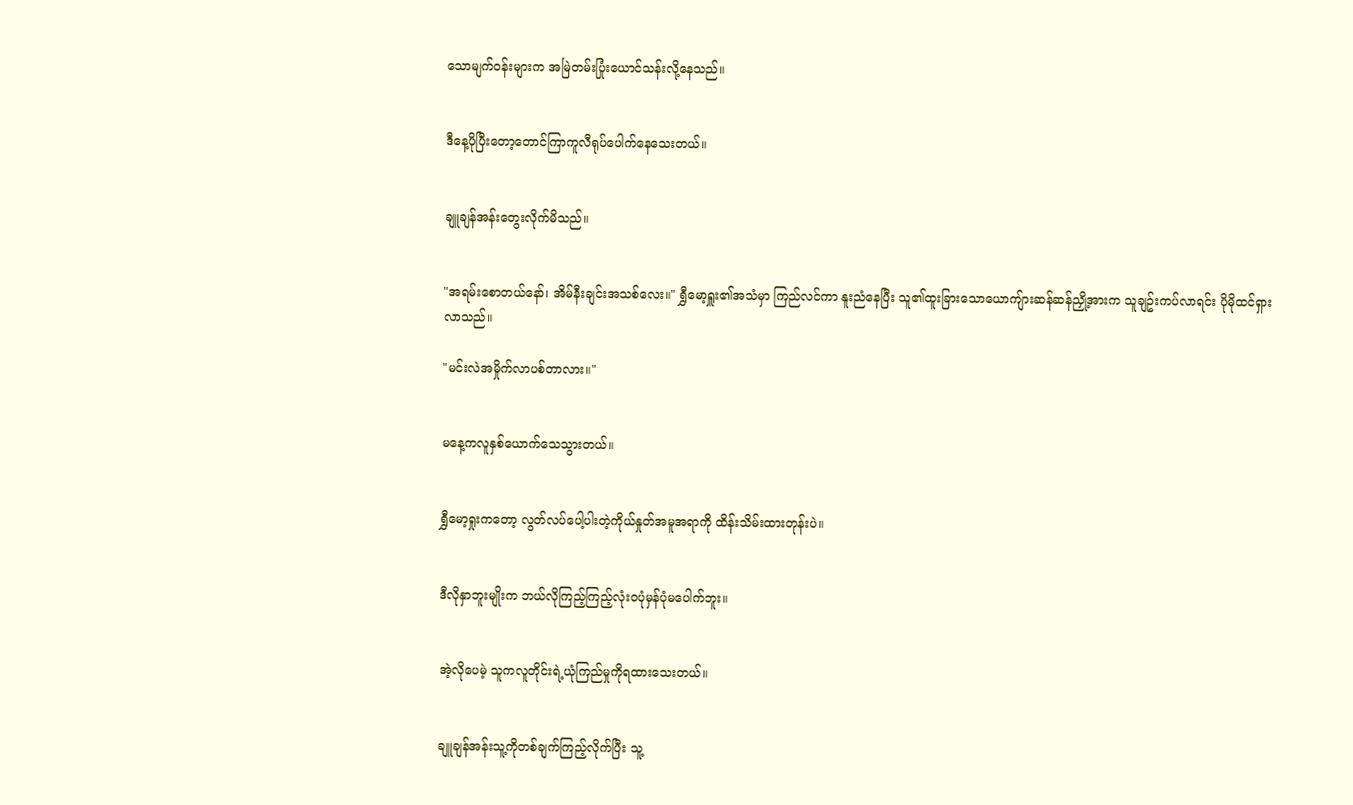သောမျက်ဝန်းများက အမြဲတမ်းပြုံးယောင်သန်းလို့နေသည်။


ဒီနေ့ပိုပြီးတော့တောင်ကြာကူလီရုပ်ပေါက်နေသေးတယ်။


ချူချန်အန်းတွေးလိုက်မိသည်။


"အရမ်းစောတယ်နော်၊ အိမ်နီးချင်းအသစ်လေး။" ရွှီမော့ရှူး၏အသံမှာ ကြည်လင်ကာ နူးညံနေပြီး သူ၏ထူးခြားသောယောကျ်ားဆန်ဆန်ညှို့အားက သူချဥ်းကပ်လာရင်း ပိုမိုထင်ရှားလာသည်။

"မင်းလဲအမှိုက်လာပစ်တာလား။"


မနေ့ကလူနှစ်ယောက်သေသွားတယ်။


ရွှီမော့ရှုးကတော့ လွတ်လပ်ပေါ့ပါးတဲ့ကိုယ်နှုတ်အမူအရာကို ထိန်းသိမ်းထားတုန်းပဲ။


ဒီလိုနှာဘူးမျိုးက ဘယ်လိုကြည့်ကြည့်လုံးဝပုံမှန်ပုံမပေါက်ဘူး။


အဲ့လိုပေမဲ့ သူကလူတိုင်းရဲ့ယုံကြည်မှုကိုရထားသေးတယ်။


ချူချန်အန်းသူ့ကိုတစ်ချက်ကြည့်လိုက်ပြီး သူ့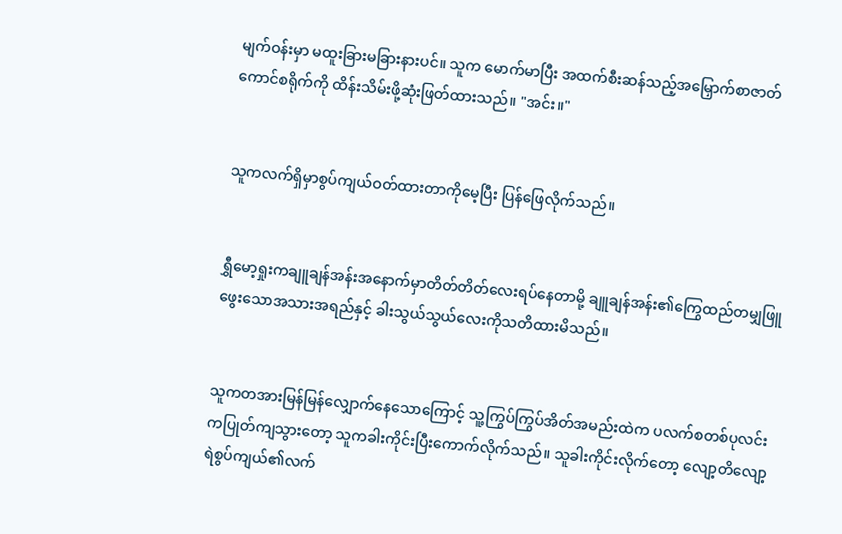မျက်ဝန်းမှာ မထူးခြားမခြားနားပင်။ သူက မောက်မာပြီး အထက်စီးဆန်သည့်အမြှောက်စာဇာတ်ကောင်စရိုက်ကို ထိန်းသိမ်းဖို့ဆုံးဖြတ်ထားသည်။ "အင်း။"


သူကလက်ရှိမှာစွပ်ကျယ်ဝတ်ထားတာကိုမေ့ပြီး ပြန်ဖြေလိုက်သည်။


ရွှီမော့ရှုးကချူချန်အန်းအနောက်မှာတိတ်တိတ်လေးရပ်နေတာမို့ ချူချန်အန်း၏ကြွေထည်တမျှဖြူဖွေးသောအသားအရည်နှင့် ခါးသွယ်သွယ်လေးကိုသတိထားမိသည်။


သူကတအားမြန်မြန်လျှောက်နေသောကြောင့် သူ့ကြွပ်ကြွပ်အိတ်အမည်းထဲက ပလက်စတစ်ပုလင်းကပြုတ်ကျသွားတော့ သူကခါးကိုင်းပြီးကောက်လိုက်သည်။ သူခါးကိုင်းလိုက်တော့ လျော့တိလျော့ရဲစွပ်ကျယ်၏လက်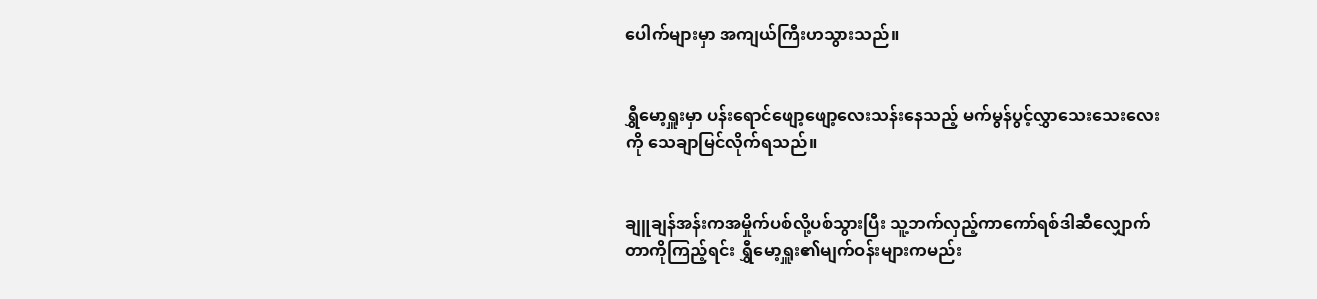ပေါက်များမှာ အကျယ်ကြီးဟသွားသည်။


ရွှီမော့ရှူးမှာ ပန်းရောင်ဖျော့ဖျော့လေးသန်းနေသည့် မက်မွန်ပွင့်လွှာသေးသေးလေးကို သေချာမြင်လိုက်ရသည်။


ချူချန်အန်းကအမှိုက်ပစ်လို့ပစ်သွားပြီး သူ့ဘက်လှည့်ကာကော်ရစ်ဒါဆီလျှောက်တာကိုကြည့်ရင်း ရွှီမော့ရှူး၏မျက်ဝန်းများကမည်း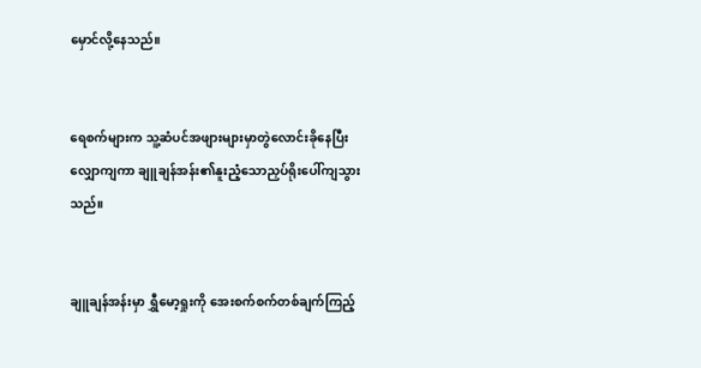မှောင်လို့နေသည်။


ရေစက်များက သူ့ဆံပင်အဖျားများမှာတွဲလောင်းခိုနေပြီး လျှောကျကာ ချူချန်အန်း၏နူးညံ့သောညှပ်ရိုးပေါ်ကျသွားသည်။


ချူချန်အန်းမှာ ရွှီမော့ရှုးကို အေးစက်စက်တစ်ချက်ကြည့်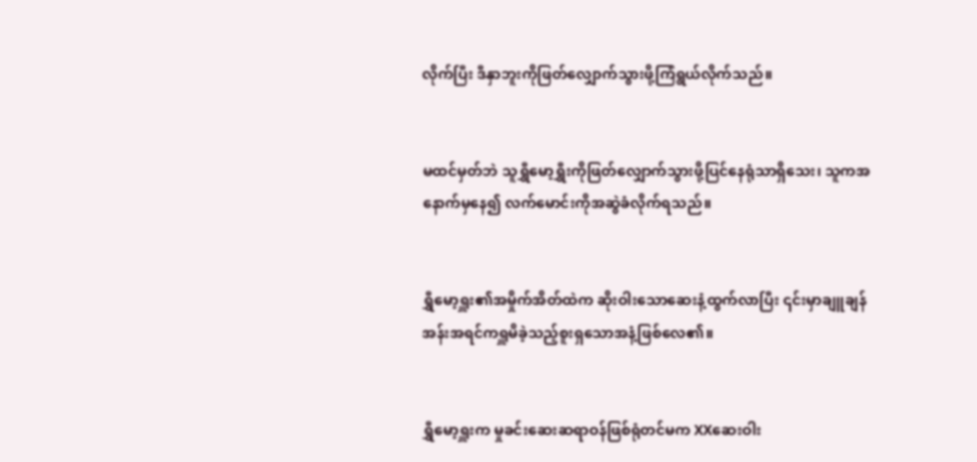လိုက်ပြီး ဒီနှာဘူးကိုဖြတ်လျှောက်သွားဖို့ကြံရွယ်လိုက်သည်။


မထင်မှတ်ဘဲ သူရွှီမော့ရွှီးကိုဖြတ်လျှောက်သွားဖို့ပြင်နေရုံသာရှိသေး၊ သူကအနောက်မှနေ၍ လက်မောင်းကိုအဆွဲခံလိုက်ရသည်။


ရွှီမော့ရှူး၏အမှိုက်အိတ်ထဲက ဆိုးဝါးသောဆေးနံ့ထွက်လာပြီး ၎င်းမှာချူချန်အန်းအရင်ကရှူမိခဲ့သည့်စူးရှသောအနံ့ဖြစ်လေ၏။


ရွှီမော့ရှူးက မှုခင်းဆေးဆရာဝန်ဖြစ်ရုံတင်မက XXဆေးဝါး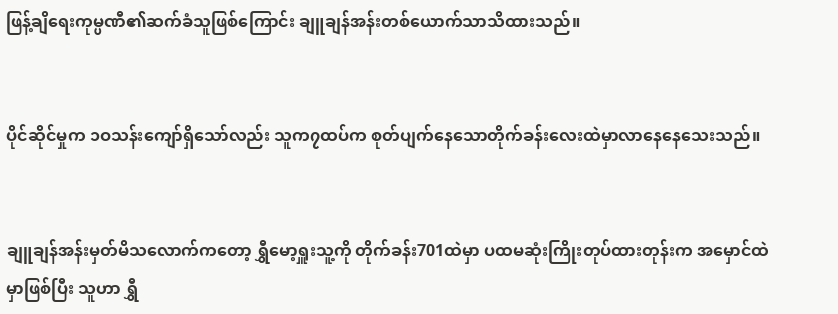ဖြန့်ချိရေးကုမ္ပဏီ၏ဆက်ခံသူဖြစ်ကြောင်း ချူချန်အန်းတစ်ယောက်သာသိထားသည်။


ပိုင်ဆိုင်မှုက ၁ဝသန်းကျော်ရှိသော်လည်း သူက၇ထပ်က စုတ်ပျက်နေသောတိုက်ခန်းလေးထဲမှာလာနေနေသေးသည်။


ချူချန်အန်းမှတ်မိသလောက်ကတော့ ရွှီမော့ရှူးသူ့ကို တိုက်ခန်း701ထဲမှာ ပထမဆုံးကြိုးတုပ်ထားတုန်းက အမှောင်ထဲမှာဖြစ်ပြီး သူဟာ ရွှီ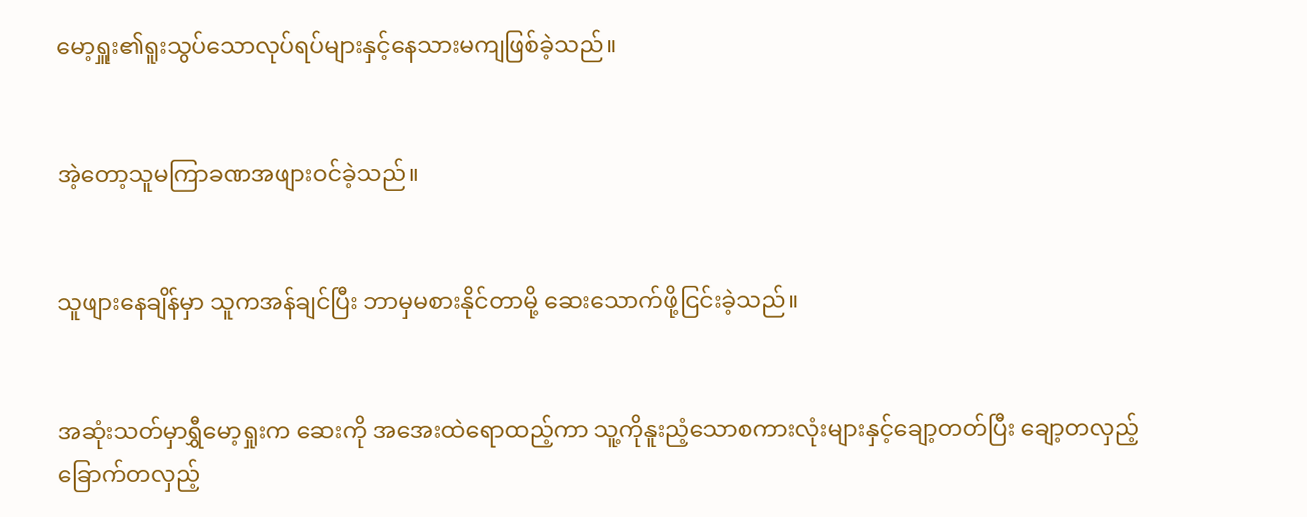မော့ရှူး၏ရူးသွပ်သောလုပ်ရပ်များနှင့်နေသားမကျဖြစ်ခဲ့သည်။


အဲ့တော့သူမကြာခဏအဖျားဝင်ခဲ့သည်။


သူဖျားနေချိန်မှာ သူကအန်ချင်ပြီး ဘာမှမစားနိုင်တာမို့ ဆေးသောက်ဖို့ငြင်းခဲ့သည်။


အဆုံးသတ်မှာရွှီမော့ရှုးက ဆေးကို အအေးထဲရောထည့်ကာ သူ့ကိုနူးညံ့သောစကားလုံးများနှင့်ချော့တတ်ပြီး ချော့တလှည့်ခြောက်တလှည့်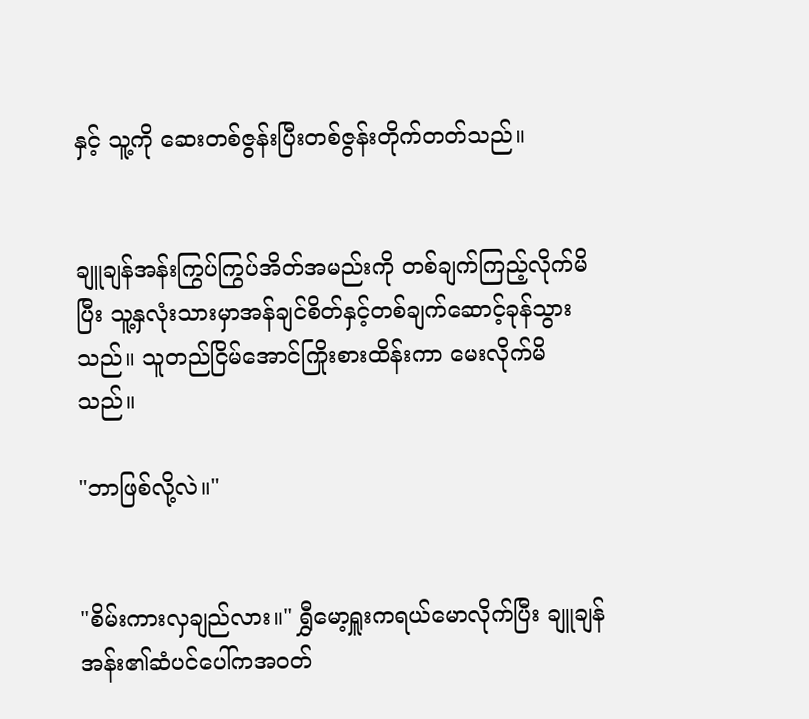နှင့် သူ့ကို ဆေးတစ်ဇွန်းပြီးတစ်ဇွန်းတိုက်တတ်သည်။


ချူချန်အန်းကြွပ်ကြွပ်အိတ်အမည်းကို တစ်ချက်ကြည့်လိုက်မိပြီး သူ့နှလုံးသားမှာအန်ချင်စိတ်နှင့်တစ်ချက်ဆောင့်ခုန်သွားသည်။ သူတည်ငြိမ်အောင်ကြိုးစားထိန်းကာ မေးလိုက်မိသည်။

"ဘာဖြစ်လို့လဲ။"


"စိမ်းကားလှချည်လား။" ရွှီမော့ရှူးကရယ်မောလိုက်ပြီး ချူချန်အန်း၏ဆံပင်ပေါ်ကအဝတ်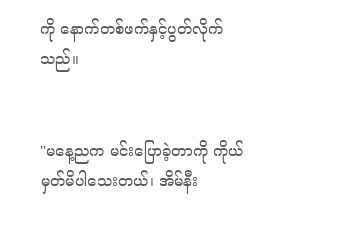ကို နောက်တစ်ဖက်နှင့်ပွတ်လိုက်သည်။


"မနေ့ညက မင်းပြောခဲ့တာကို ကိုယ်မှတ်မိပါသေးတယ်၊ အိမ်နီး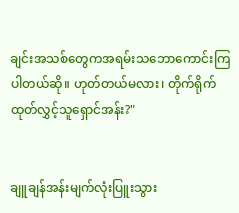ချင်းအသစ်တွေကအရမ်းသဘောကောင်းကြပါတယ်ဆို။ ဟုတ်တယ်မလား၊ တိုက်ရိုက်ထုတ်လွှင့်သူရှောင်အန်း?"


ချူချန်အန်းမျက်လုံးပြူးသွား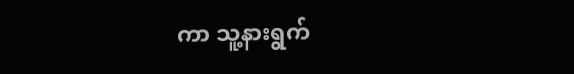ကာ သူ့နားရွက်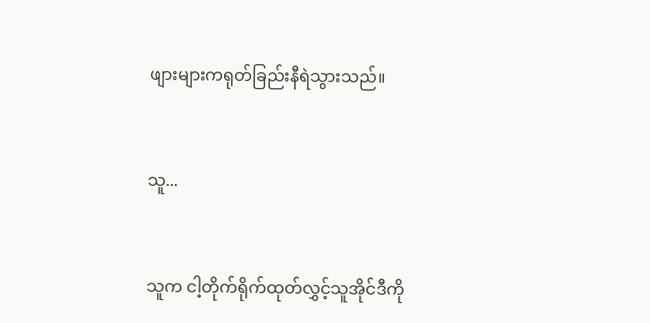ဖျားများကရုတ်ခြည်းနီရဲသွားသည်။


သူ...


သူက ငါ့တိုက်ရိုက်ထုတ်လွှင့်သူအိုင်ဒီကို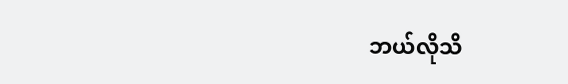ဘယ်လိုသိ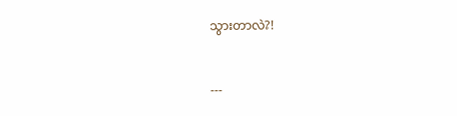သွားတာလဲ?!


---